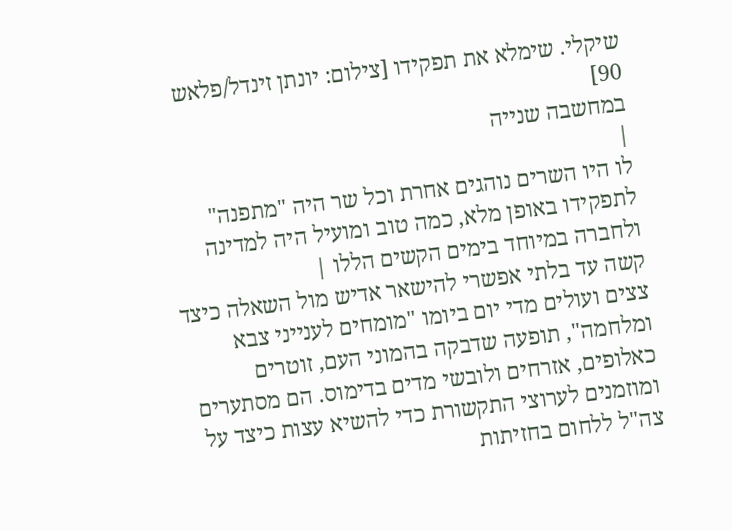שיקלי. שימלא את תפקידו [צילום: יונתן זינדל/פלאש 90]
במחשבה שנייה
|
לו היו השרים נוהגים אחרת וכל שר היה "מתפנה" לתפקידו באופן מלא, כמה טוב ומועיל היה למדינה ולחברה במיוחד בימים הקשים הללו |
קשה עד בלתי אפשרי להישאר אדיש מול השאלה כיצד צצים ועולים מדי יום ביומו "מומחים לענייני צבא ומלחמה", תופעה שדבקה בהמוני העם, זוטרים כאלופים, אזרחים ולובשי מדים בדימוס. הם מסתערים ומוזמנים לערוצי התקשורת כדי להשיא עצות כיצד על צה"ל ללחום בחזיתות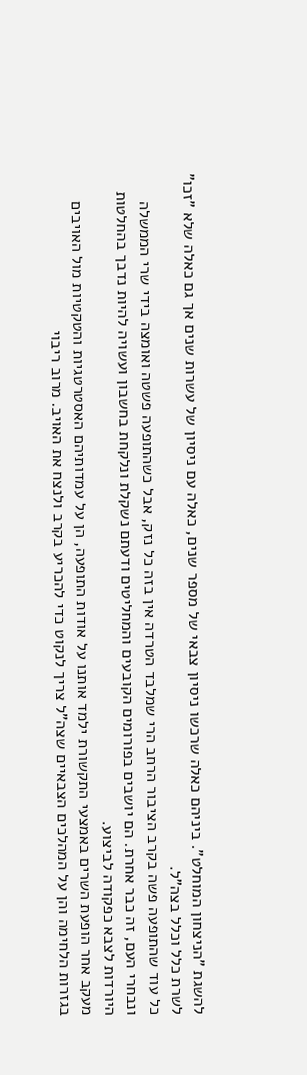להשגת "הניצחון המוחלט". ביניהם כאלה שרכשו ניסיון צבאי של מספר שנים, כאלה עם ניסיון של עשרות שנים אך גם כאלה שלא "זכו" לשרת כלל וכלל בצה"ל.
כל עוד שהתופעה פשה בקרב הציבור הרחב הרי שמלבד הטרדה אין בזה כל נזק, אבל כשהתופעה פשטה ואומצה בידי שרי הממשלה ונבחרי העם, זה כבר אחרת. הם יושבים בפורומים הקובעים והמחליטים ודעתם נשקלת ונלקחת בחשבון ועשויה להיות נדבך בהחלטות היורדות לצבא כפקודה לביצוע.
מעקב אחר הופעת השרים באמצעי התקשורת ילמד אותנו על אודות התופעה, הן על עמדותיהם האסטרטגיות והטקטיות מול האויבים בגזרות הלחימה והן על המהלכים הצבאיים שצה"ל צריך לנקוט כדי להכריע בקרב ולנצח את האויב. מרוב ריבוי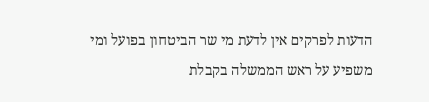הדעות לפרקים אין לדעת מי שר הביטחון בפועל ומי משפיע על ראש הממשלה בקבלת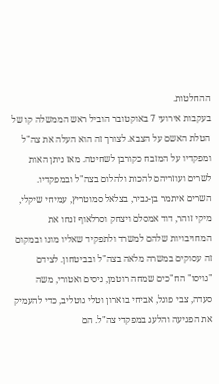ההחלטות.
בעקבות אירועי 7 באוקטובר הוביל ראש הממשלה קו של הטלת האשם על הצבא. לצורך זה הוא העלה את צה"ל ומפקדיו על המזבח כקורבן לשחיטה. מאז ניתן האות לשרים ועוזריהם להכות ולהלום בצה"ל ובמפקדיו. השרים איתמר בן-גביר, בצלאל סמוטריץ, עמיחי שיקלי, מיקי זוהר, דוד אמסלם ויצחק וסרלאוף זנחו את המחויבויות שלהם למשרד ולתפקיד שאליו מונו ובמקום זה עסוקים במשרה מלאה בצה"ל ובביטחון. לצידם "גויסו" הח"כים שמחה רוטמן, ניסים ואטורי, משה סעדה, צבי פוגל, אביחי בוארון וטלי גוטליב, כדי להעמיק את הפגיעה והלעג במפקדי צה"ל. הם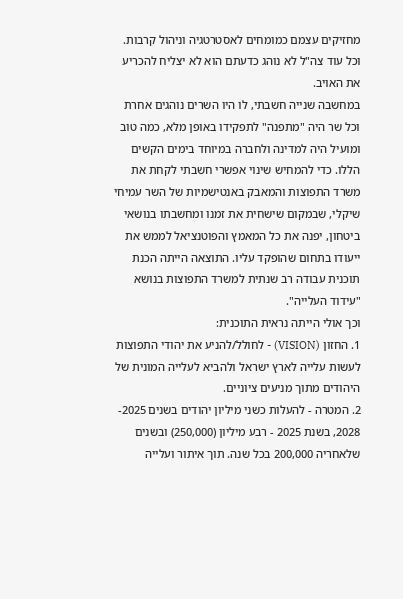מחזיקים עצמם כמומחים לאסטרטגיה וניהול קרבות. וכל עוד צה"ל לא נוהג כדעתם הוא לא יצליח להכריע את האויב.
במחשבה שנייה חשבתי, לו היו השרים נוהגים אחרת וכל שר היה "מתפנה" לתפקידו באופן מלא, כמה טוב ומועיל היה למדינה ולחברה במיוחד בימים הקשים הללו. כדי להמחיש שינוי אפשרי חשבתי לקחת את משרד התפוצות והמאבק באנטישמיות של השר עמיחי שיקלי, שבמקום שישחית את זמנו ומחשבתו בנושאי ביטחון, יפנה את כל המאמץ והפוטנציאל לממש את ייעודו בתחום שהופקד עליו. התוצאה הייתה הכנת תוכנית עבודה רב שנתית למשרד התפוצות בנושא "עידוד העלייה".
וכך אולי הייתה נראית התוכנית:
1. החזון (VISION) - לחולל/להניע את יהודי התפוצות לעשות עלייה לארץ ישראל ולהביא לעלייה המונית של היהודים מתוך מניעים ציוניים.
2. המטרה - להעלות כשני מיליון יהודים בשנים 2025- 2028, בשנת 2025 - רבע מיליון (250,000) ובשנים שלאחריה 200,000 בכל שנה. תוך איתור ועלייה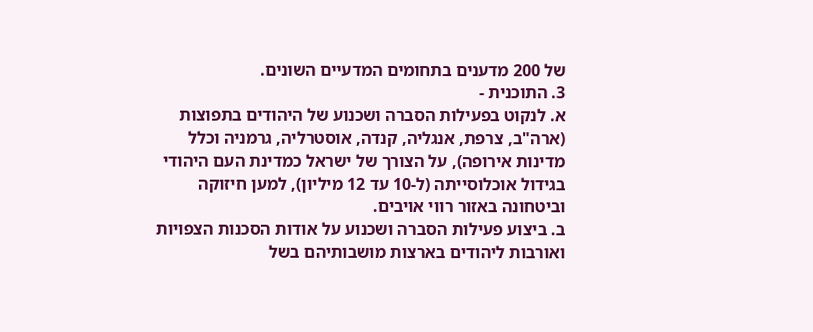של 200 מדענים בתחומים המדעיים השונים.
3. התוכנית -
א. לנקוט בפעילות הסברה ושכנוע של היהודים בתפוצות (ארה"ב, צרפת, אנגליה, קנדה, אוסטרליה, גרמניה וכלל מדינות אירופה), על הצורך של ישראל כמדינת העם היהודי בגידול אוכלוסייתה (ל-10 עד 12 מיליון), למען חיזוקה וביטחונה באזור רווי אויבים.
ב. ביצוע פעילות הסברה ושכנוע על אודות הסכנות הצפויות ואורבות ליהודים בארצות מושבותיהם בשל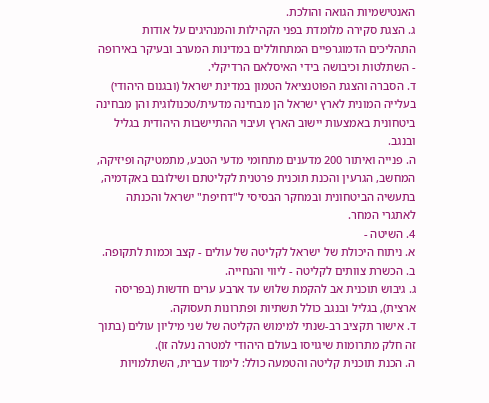האנטישמיות הגואה והולכת.
ג. הצגת סקירה מלומדת בפני הקהילות והמנהיגים על אודות התהליכים הדמוגרפיים המתחוללים במדינות המערב ובעיקר באירופה - השתלטות וכיבושה בידי האיסלאם הרדיקלי.
ד. הסברה והצגת הפוטנציאל הטמון במדינת ישראל (ובגנום היהודי) בעלייה המונית לארץ ישראל הן מבחינה מדעית/טכנולוגית והן מבחינה ביטחונית באמצעות יישוב הארץ ועיבוי ההתיישבות היהודית בגליל ובנגב.
ה. פנייה ואיתור 200 מדענים מתחומי מדעי הטבע, מתמטיקה ופיזיקה, המחשב, הגרעין והכנת תוכנית פרטנית לקליטתם ושילובם באקדמיה, בתעשיה הביטחונית ובמחקר הבסיסי ל"דחיפת" ישראל והכנתה לאתגרי המחר.
4. השיטה -
א. ניתוח היכולת של ישראל לקליטה של עולים - קצב וכמות לתקופה.
ב. הכשרת צוותים לקליטה - ליווי והנחייה.
ג. גיבוש תוכנית אב להקמת שלוש עד ארבע ערים חדשות (בפריסה ארצית), בגליל ובנגב כולל תשתיות ופתרונות תעסוקה.
ד. אישור תקציב רב-שנתי למימוש הקליטה של שני מיליון עולים (בתוך זה חלק מתרומות שיגויסו בעולם היהודי למטרה נעלה זו).
ה. הכנת תוכנית קליטה והטמעה כולל: לימוד עברית, השתלמויות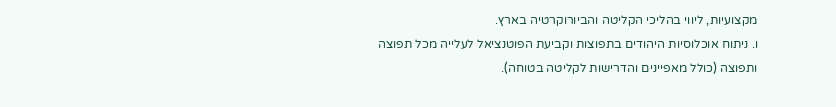מקצועיות, ליווי בהליכי הקליטה והביורוקרטיה בארץ.
ו. ניתוח אוכלוסיות היהודים בתפוצות וקביעת הפוטנציאל לעלייה מכל תפוצה ותפוצה (כולל מאפיינים והדרישות לקליטה בטוחה).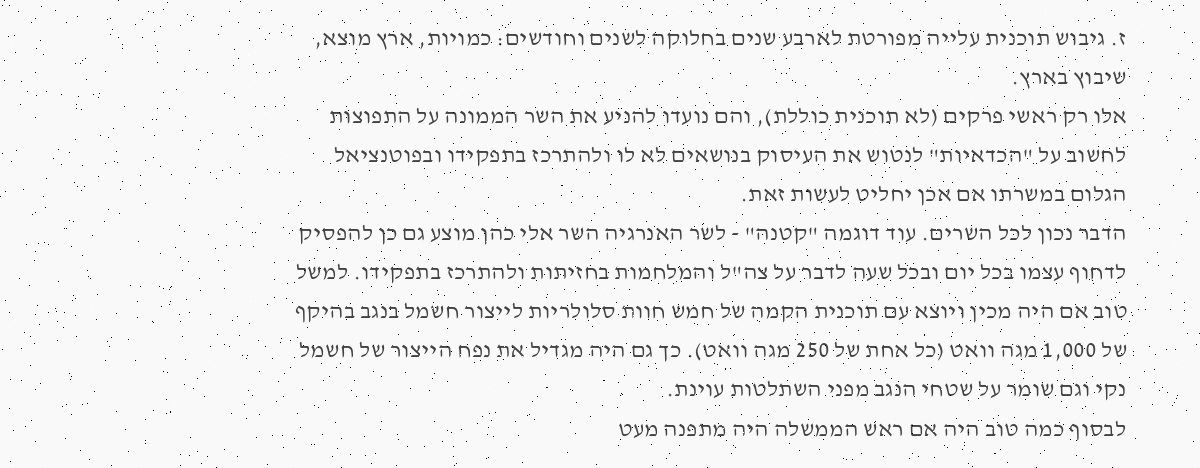ז. גיבוש תוכנית עלייה מפורטת לארבע שנים בחלוקה לשנים וחודשים: כמויות, ארץ מוצא, שיבוץ בארץ.
אלו רק ראשי פרקים (לא תוכנית כוללת), והם נועדו להניע את השר הממונה על התפוצות לחשוב על "הכדאיות" לנטוש את העיסוק בנושאים לא לו ולהתרכז בתפקידו ובפוטנציאל הגלום במשרתו אם אכן יחליט לעשות זאת.
הדבר נכון לכל השרים. עוד דוגמה "קטנה" - לשר האנרגיה השר אלי כהן מוצע גם כן להפסיק לדחוף עצמו בכל יום ובכל שעה לדבר על צה"ל והמלחמות בחזיתות ולהתרכז בתפקידו. למשל טוב אם היה מכין ויוצא עם תוכנית הקמה של חמש חוות סלולריות לייצור חשמל בנגב בהיקף של 1,000 מגה וואט (כל אחת של 250 מגה וואט). כך גם היה מגדיל את נפח הייצור של חשמל נקי וגם שומר על שטחי הנגב מפני השתלטות עוינת.
לבסוף כמה טוב היה אם ראש הממשלה היה מתפנה מעט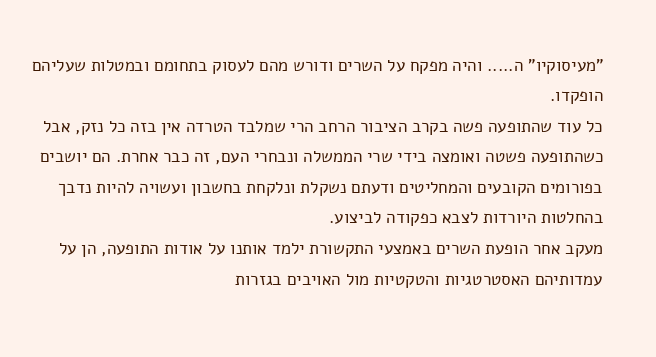"מעיסוקיו" ה..... והיה מפקח על השרים ודורש מהם לעסוק בתחומם ובמטלות שעליהם הופקדו.
כל עוד שהתופעה פשה בקרב הציבור הרחב הרי שמלבד הטרדה אין בזה כל נזק, אבל כשהתופעה פשטה ואומצה בידי שרי הממשלה ונבחרי העם, זה כבר אחרת. הם יושבים בפורומים הקובעים והמחליטים ודעתם נשקלת ונלקחת בחשבון ועשויה להיות נדבך בהחלטות היורדות לצבא כפקודה לביצוע.
מעקב אחר הופעת השרים באמצעי התקשורת ילמד אותנו על אודות התופעה, הן על עמדותיהם האסטרטגיות והטקטיות מול האויבים בגזרות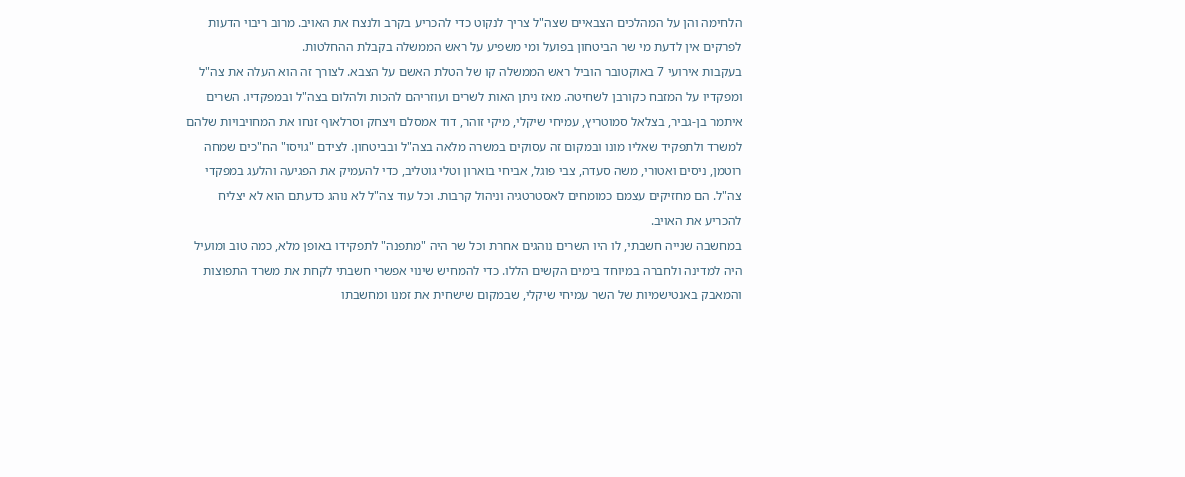הלחימה והן על המהלכים הצבאיים שצה"ל צריך לנקוט כדי להכריע בקרב ולנצח את האויב. מרוב ריבוי הדעות לפרקים אין לדעת מי שר הביטחון בפועל ומי משפיע על ראש הממשלה בקבלת ההחלטות.
בעקבות אירועי 7 באוקטובר הוביל ראש הממשלה קו של הטלת האשם על הצבא. לצורך זה הוא העלה את צה"ל ומפקדיו על המזבח כקורבן לשחיטה. מאז ניתן האות לשרים ועוזריהם להכות ולהלום בצה"ל ובמפקדיו. השרים איתמר בן-גביר, בצלאל סמוטריץ, עמיחי שיקלי, מיקי זוהר, דוד אמסלם ויצחק וסרלאוף זנחו את המחויבויות שלהם למשרד ולתפקיד שאליו מונו ובמקום זה עסוקים במשרה מלאה בצה"ל ובביטחון. לצידם "גויסו" הח"כים שמחה רוטמן, ניסים ואטורי, משה סעדה, צבי פוגל, אביחי בוארון וטלי גוטליב, כדי להעמיק את הפגיעה והלעג במפקדי צה"ל. הם מחזיקים עצמם כמומחים לאסטרטגיה וניהול קרבות. וכל עוד צה"ל לא נוהג כדעתם הוא לא יצליח להכריע את האויב.
במחשבה שנייה חשבתי, לו היו השרים נוהגים אחרת וכל שר היה "מתפנה" לתפקידו באופן מלא, כמה טוב ומועיל היה למדינה ולחברה במיוחד בימים הקשים הללו. כדי להמחיש שינוי אפשרי חשבתי לקחת את משרד התפוצות והמאבק באנטישמיות של השר עמיחי שיקלי, שבמקום שישחית את זמנו ומחשבתו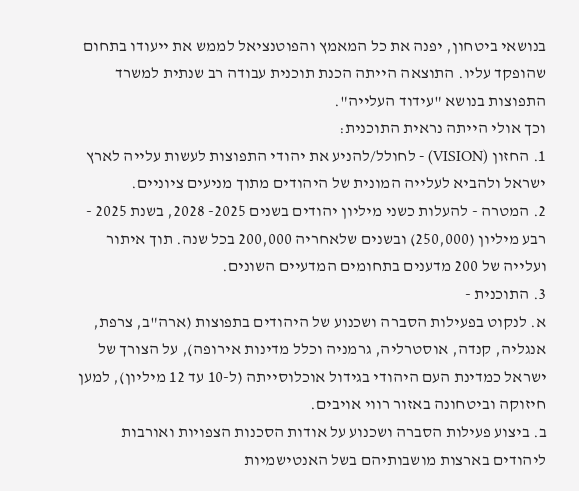בנושאי ביטחון, יפנה את כל המאמץ והפוטנציאל לממש את ייעודו בתחום שהופקד עליו. התוצאה הייתה הכנת תוכנית עבודה רב שנתית למשרד התפוצות בנושא "עידוד העלייה".
וכך אולי הייתה נראית התוכנית:
1. החזון (VISION) - לחולל/להניע את יהודי התפוצות לעשות עלייה לארץ ישראל ולהביא לעלייה המונית של היהודים מתוך מניעים ציוניים.
2. המטרה - להעלות כשני מיליון יהודים בשנים 2025- 2028, בשנת 2025 - רבע מיליון (250,000) ובשנים שלאחריה 200,000 בכל שנה. תוך איתור ועלייה של 200 מדענים בתחומים המדעיים השונים.
3. התוכנית -
א. לנקוט בפעילות הסברה ושכנוע של היהודים בתפוצות (ארה"ב, צרפת, אנגליה, קנדה, אוסטרליה, גרמניה וכלל מדינות אירופה), על הצורך של ישראל כמדינת העם היהודי בגידול אוכלוסייתה (ל-10 עד 12 מיליון), למען חיזוקה וביטחונה באזור רווי אויבים.
ב. ביצוע פעילות הסברה ושכנוע על אודות הסכנות הצפויות ואורבות ליהודים בארצות מושבותיהם בשל האנטישמיות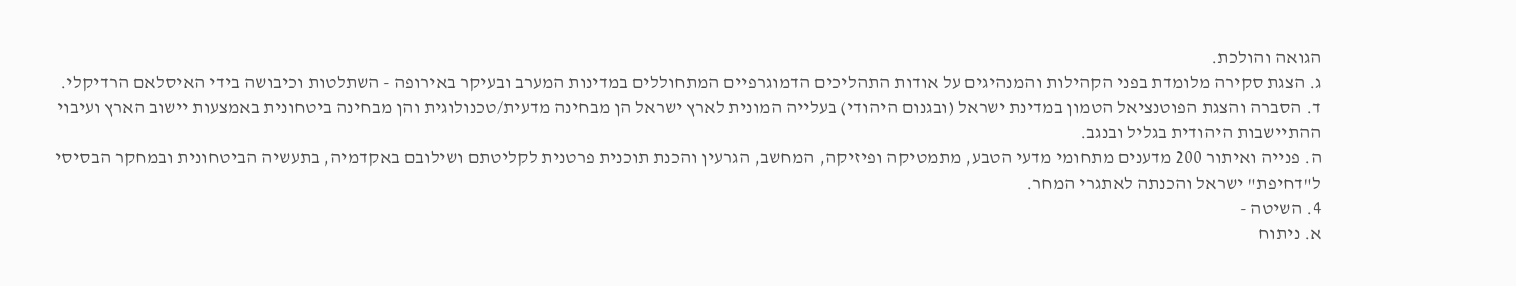הגואה והולכת.
ג. הצגת סקירה מלומדת בפני הקהילות והמנהיגים על אודות התהליכים הדמוגרפיים המתחוללים במדינות המערב ובעיקר באירופה - השתלטות וכיבושה בידי האיסלאם הרדיקלי.
ד. הסברה והצגת הפוטנציאל הטמון במדינת ישראל (ובגנום היהודי) בעלייה המונית לארץ ישראל הן מבחינה מדעית/טכנולוגית והן מבחינה ביטחונית באמצעות יישוב הארץ ועיבוי ההתיישבות היהודית בגליל ובנגב.
ה. פנייה ואיתור 200 מדענים מתחומי מדעי הטבע, מתמטיקה ופיזיקה, המחשב, הגרעין והכנת תוכנית פרטנית לקליטתם ושילובם באקדמיה, בתעשיה הביטחונית ובמחקר הבסיסי ל"דחיפת" ישראל והכנתה לאתגרי המחר.
4. השיטה -
א. ניתוח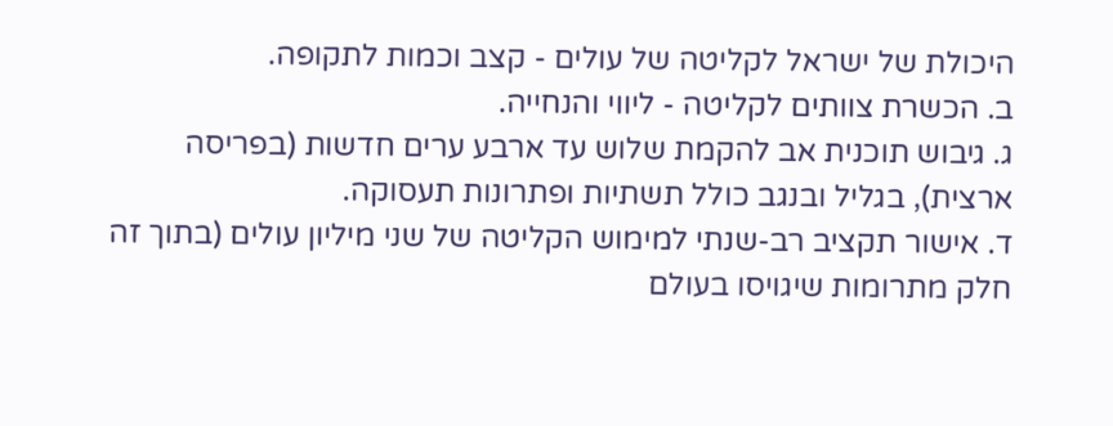היכולת של ישראל לקליטה של עולים - קצב וכמות לתקופה.
ב. הכשרת צוותים לקליטה - ליווי והנחייה.
ג. גיבוש תוכנית אב להקמת שלוש עד ארבע ערים חדשות (בפריסה ארצית), בגליל ובנגב כולל תשתיות ופתרונות תעסוקה.
ד. אישור תקציב רב-שנתי למימוש הקליטה של שני מיליון עולים (בתוך זה חלק מתרומות שיגויסו בעולם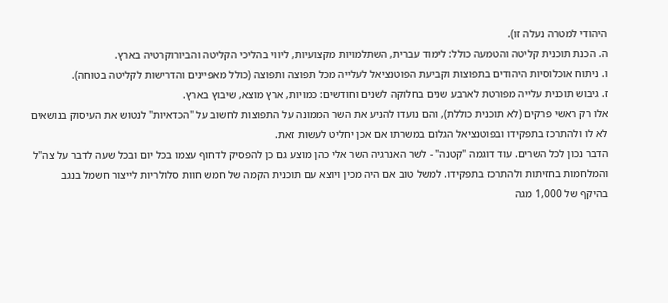היהודי למטרה נעלה זו).
ה. הכנת תוכנית קליטה והטמעה כולל: לימוד עברית, השתלמויות מקצועיות, ליווי בהליכי הקליטה והביורוקרטיה בארץ.
ו. ניתוח אוכלוסיות היהודים בתפוצות וקביעת הפוטנציאל לעלייה מכל תפוצה ותפוצה (כולל מאפיינים והדרישות לקליטה בטוחה).
ז. גיבוש תוכנית עלייה מפורטת לארבע שנים בחלוקה לשנים וחודשים: כמויות, ארץ מוצא, שיבוץ בארץ.
אלו רק ראשי פרקים (לא תוכנית כוללת), והם נועדו להניע את השר הממונה על התפוצות לחשוב על "הכדאיות" לנטוש את העיסוק בנושאים לא לו ולהתרכז בתפקידו ובפוטנציאל הגלום במשרתו אם אכן יחליט לעשות זאת.
הדבר נכון לכל השרים. עוד דוגמה "קטנה" - לשר האנרגיה השר אלי כהן מוצע גם כן להפסיק לדחוף עצמו בכל יום ובכל שעה לדבר על צה"ל והמלחמות בחזיתות ולהתרכז בתפקידו. למשל טוב אם היה מכין ויוצא עם תוכנית הקמה של חמש חוות סלולריות לייצור חשמל בנגב בהיקף של 1,000 מגה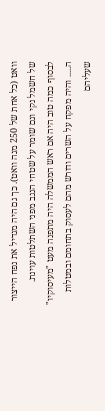וואט (כל אחת של 250 מגה וואט). כך גם היה מגדיל את נפח הייצור של חשמל נקי וגם שומר על שטחי הנגב מפני השתלטות עוינת.
לבסוף כמה טוב היה אם ראש הממשלה היה מתפנה מעט "מעיסוקיו" ה..... והיה מפקח על השרים ודורש מהם לעסוק בתחומם ובמטלות שעליהם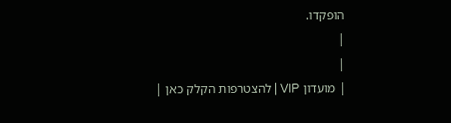הופקדו.
|
|
| מועדון VIP | להצטרפות הקלק כאן |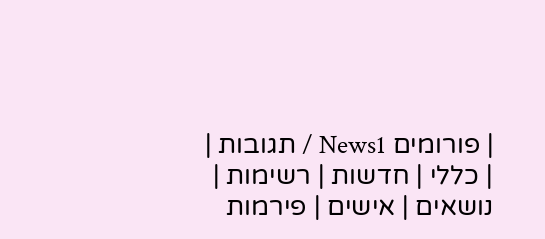| פורומים News1 / תגובות |
| כללי | חדשות | רשימות | נושאים | אישים | פירמות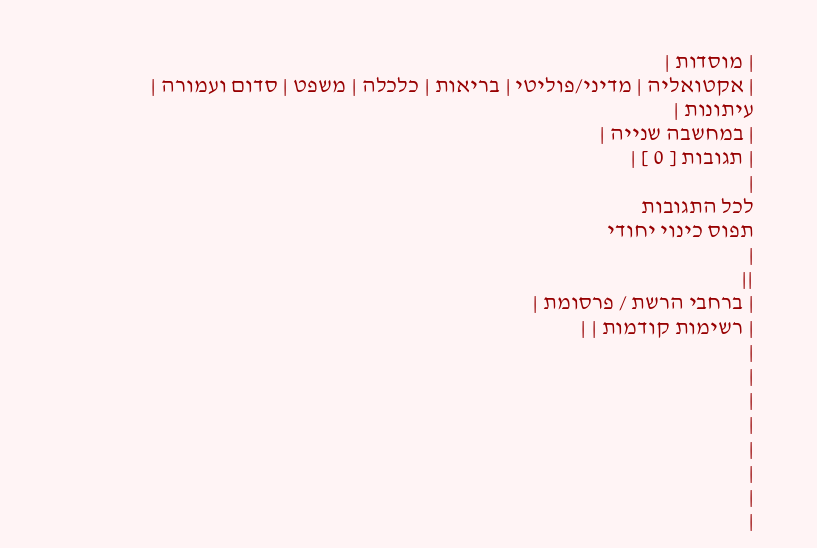| מוסדות |
| אקטואליה | מדיני/פוליטי | בריאות | כלכלה | משפט | סדום ועמורה | עיתונות |
| במחשבה שנייה |
| תגובות [ 0 ] |
|
לכל התגובות
תפוס כינוי יחודי
|
||
| ברחבי הרשת / פרסומת |
| רשימות קודמות | |
|
|
|
|
|
|
|
|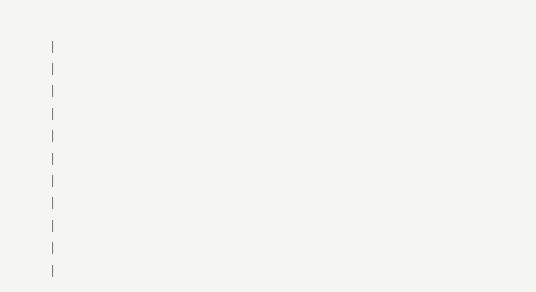|
|
|
|
|
|
|
|
|
|
|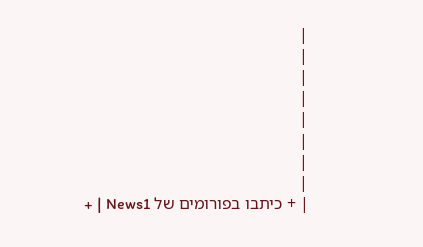|
|
|
|
|
|
|
|
| + כיתבו בפורומים של News1 | +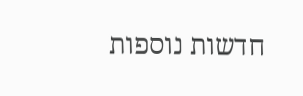חדשות נוספות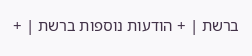ברשת | + הודעות נוספות ברשת | +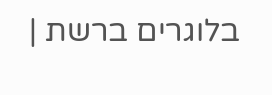בלוגרים ברשת |